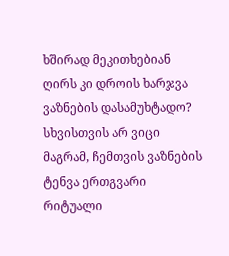ხშირად მეკითხებიან ღირს კი დროის ხარჯვა ვაზნების დასამუხტადო? სხვისთვის არ ვიცი მაგრამ, ჩემთვის ვაზნების ტენვა ერთგვარი რიტუალი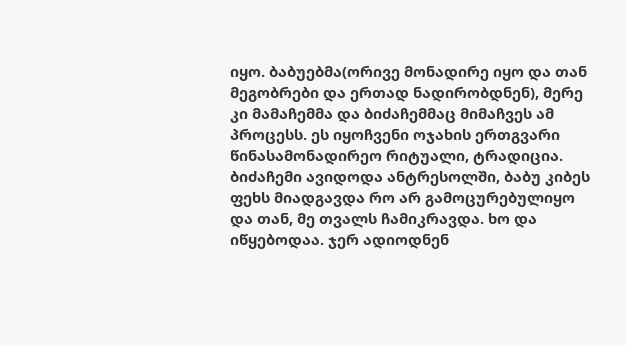იყო. ბაბუებმა(ორივე მონადირე იყო და თან მეგობრები და ერთად ნადირობდნენ), მერე კი მამაჩემმა და ბიძაჩემმაც მიმაჩვეს ამ პროცესს. ეს იყოჩვენი ოჯახის ერთგვარი წინასამონადირეო რიტუალი, ტრადიცია. ბიძაჩემი ავიდოდა ანტრესოლში, ბაბუ კიბეს ფეხს მიადგავდა რო არ გამოცურებულიყო და თან, მე თვალს ჩამიკრავდა. ხო და იწყებოდაა. ჯერ ადიოდნენ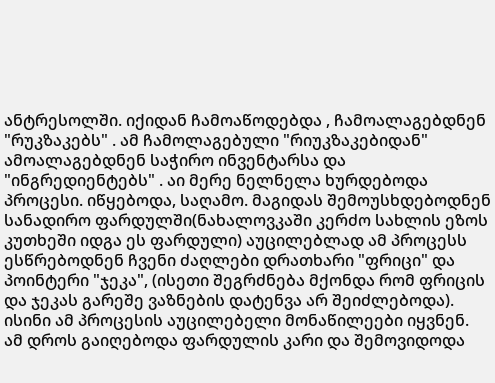ანტრესოლში. იქიდან ჩამოაწოდებდა , ჩამოალაგებდნენ "რუკზაკებს" . ამ ჩამოლაგებული "რიუკზაკებიდან" ამოალაგებდნენ საჭირო ინვენტარსა და "ინგრედიენტებს" . აი მერე ნელნელა ხურდებოდა პროცესი. იწყებოდა, საღამო. მაგიდას შემოუსხდებოდნენ სანადირო ფარდულში(ნახალოვკაში კერძო სახლის ეზოს კუთხეში იდგა ეს ფარდული) აუცილებლად ამ პროცესს ესწრებოდნენ ჩვენი ძაღლები დრათხარი "ფრიცი" და პოინტერი "ჯეკა", (ისეთი შეგრძნება მქონდა რომ ფრიცის და ჯეკას გარეშე ვაზნების დატენვა არ შეიძლებოდა). ისინი ამ პროცესის აუცილებელი მონაწილეები იყვნენ. ამ დროს გაიღებოდა ფარდულის კარი და შემოვიდოდა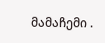მამაჩემი .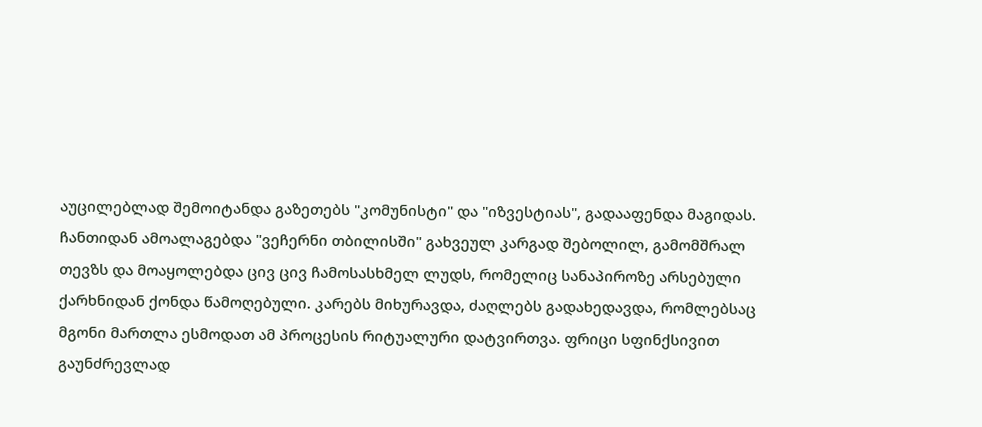აუცილებლად შემოიტანდა გაზეთებს "კომუნისტი" და "იზვესტიას", გადააფენდა მაგიდას. ჩანთიდან ამოალაგებდა "ვეჩერნი თბილისში" გახვეულ კარგად შებოლილ, გამომშრალ თევზს და მოაყოლებდა ცივ ცივ ჩამოსასხმელ ლუდს, რომელიც სანაპიროზე არსებული ქარხნიდან ქონდა წამოღებული. კარებს მიხურავდა, ძაღლებს გადახედავდა, რომლებსაც მგონი მართლა ესმოდათ ამ პროცესის რიტუალური დატვირთვა. ფრიცი სფინქსივით გაუნძრევლად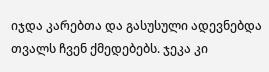იჯდა კარებთა და გასუსული ადევნებდა თვალს ჩვენ ქმედებებს. ჯეკა კი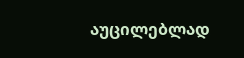აუცილებლად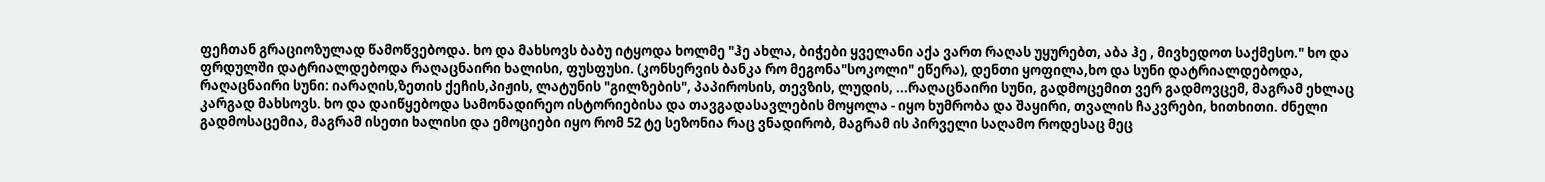ფეჩთან გრაციოზულად წამოწვებოდა. ხო და მახსოვს ბაბუ იტყოდა ხოლმე "ჰე ახლა, ბიჭები ყველანი აქა ვართ რაღას უყურებთ, აბა ჰე , მივხედოთ საქმესო." ხო და ფრდულში დატრიალდებოდა რაღაცნაირი ხალისი, ფუსფუსი. (კონსერვის ბანკა რო მეგონა"სოკოლი" ეწერა), დენთი ყოფილა,ხო და სუნი დატრიალდებოდა, რაღაცნაირი სუნი: იარაღის,ზეთის ქეჩის,პიჟის, ლატუნის "გილზების", პაპიროსის, თევზის, ლუდის, ...რაღაცნაირი სუნი, გადმოცემით ვერ გადმოვცემ, მაგრამ ეხლაც კარგად მახსოვს. ხო და დაიწყებოდა სამონადირეო ისტორიებისა და თავგადასავლების მოყოლა - იყო ხუმრობა და შაყირი, თვალის ჩაკვრები, ხითხითი. ძნელი გადმოსაცემია, მაგრამ ისეთი ხალისი და ემოციები იყო რომ 52 ტე სეზონია რაც ვნადირობ, მაგრამ ის პირველი საღამო როდესაც მეც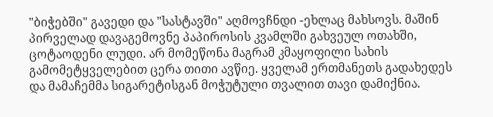"ბიჭებში" გავედი და "სასტავში" აღმოვჩნდი -ეხლაც მახსოვს. მაშინ პირველად დავაგემოვნე პაპიროსის კვამლში გახვეულ ოთახში, ცოტაოდენი ლუდი. არ მომეწონა მაგრამ კმაყოფილი სახის გამომეტყველებით ცერა თითი ავწიე. ყველამ ერთმანეთს გადახედეს და მამაჩემმა სიგარეტისგან მოჭუტული თვალით თავი დამიქნია.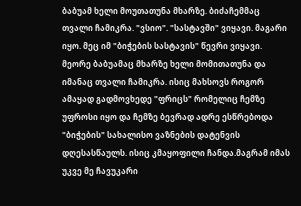ბაბუამ ხელი მოუთათუნა მხარზე. ბიძაჩემმაც თვალი ჩამიკრა. "ვსიო". "სასტავში" ვიყავი. მაგარი იყო. მეც იმ "ბიჭების სასტავის" წევრი ვიყავი. მეორე ბაბუამაც მხარზე ხელი მომითათუნა და იმანაც თვალი ჩამიკრა. ისიც მახსოვს როგორ ამაყად გადმოვხედე "ფრიცს" რომელიც ჩემზე უფროსი იყო და ჩემზე ბევრად ადრე ესწრებოდა "ბიჭების" სახალისო ვაზნების დატენვის დღესასწაულს. ისიც კმაყოფილი ჩანდა.მაგრამ იმას უკვე მე ჩავუკარი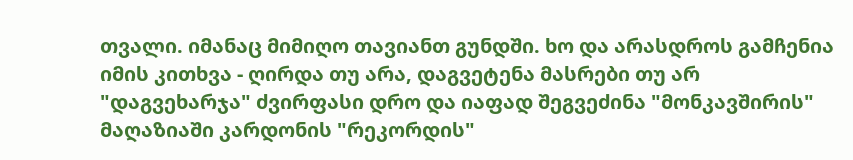თვალი. იმანაც მიმიღო თავიანთ გუნდში. ხო და არასდროს გამჩენია იმის კითხვა - ღირდა თუ არა, დაგვეტენა მასრები თუ არ "დაგვეხარჯა" ძვირფასი დრო და იაფად შეგვეძინა "მონკავშირის" მაღაზიაში კარდონის "რეკორდის"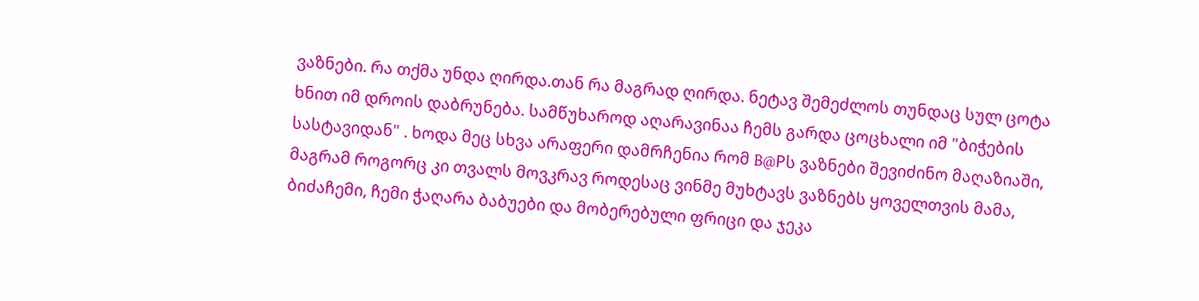ვაზნები. რა თქმა უნდა ღირდა.თან რა მაგრად ღირდა. ნეტავ შემეძლოს თუნდაც სულ ცოტა ხნით იმ დროის დაბრუნება. სამწუხაროდ აღარავინაა ჩემს გარდა ცოცხალი იმ "ბიჭების სასტავიდან" . ხოდა მეც სხვა არაფერი დამრჩენია რომ B@Pს ვაზნები შევიძინო მაღაზიაში, მაგრამ როგორც კი თვალს მოვკრავ როდესაც ვინმე მუხტავს ვაზნებს ყოველთვის მამა, ბიძაჩემი, ჩემი ჭაღარა ბაბუები და მობერებული ფრიცი და ჯეკა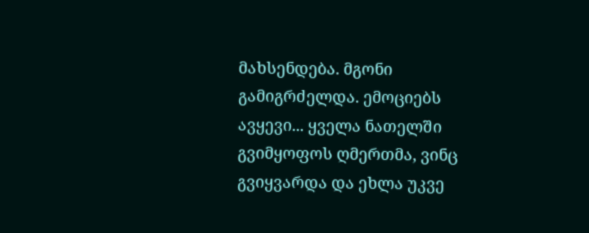მახსენდება. მგონი გამიგრძელდა. ემოციებს ავყევი... ყველა ნათელში გვიმყოფოს ღმერთმა, ვინც გვიყვარდა და ეხლა უკვე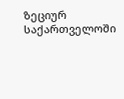ზეციურ საქართველოში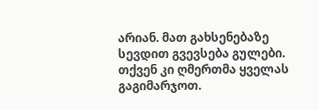არიან. მათ გახსენებაზე სევდით გვევსება გულები. თქვენ კი ღმერთმა ყველას გაგიმარჯოთ.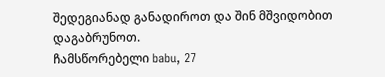შედეგიანად განადიროთ და შინ მშვიდობით დაგაბრუნოთ.
ჩამსწორებელი babu, 27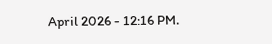April 2026 - 12:16 PM.